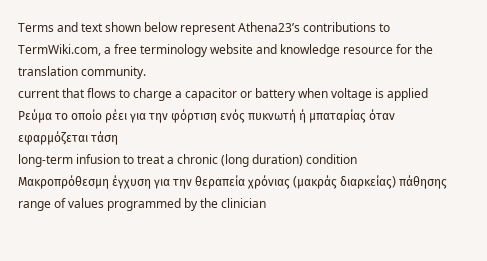Terms and text shown below represent Athena23’s contributions to TermWiki.com, a free terminology website and knowledge resource for the translation community.
current that flows to charge a capacitor or battery when voltage is applied
Ρεύμα το οποίο ρέει για την φόρτιση ενός πυκνωτή ή μπαταρίας όταν εφαρμόζεται τάση
long-term infusion to treat a chronic (long duration) condition
Μακροπρόθεσμη έγχυση για την θεραπεία χρόνιας (μακράς διαρκείας) πάθησης
range of values programmed by the clinician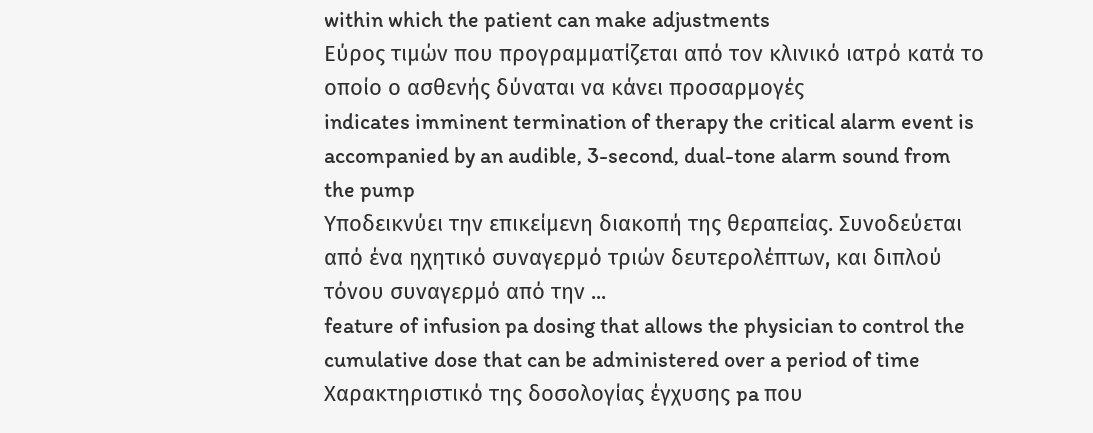within which the patient can make adjustments
Εύρος τιμών που προγραμματίζεται από τον κλινικό ιατρό κατά το οποίο ο ασθενής δύναται να κάνει προσαρμογές
indicates imminent termination of therapy the critical alarm event is accompanied by an audible, 3-second, dual-tone alarm sound from the pump
Υποδεικνύει την επικείμενη διακοπή της θεραπείας. Συνοδεύεται από ένα ηχητικό συναγερμό τριών δευτερολέπτων, και διπλού τόνου συναγερμό από την ...
feature of infusion pa dosing that allows the physician to control the cumulative dose that can be administered over a period of time
Χαρακτηριστικό της δοσολογίας έγχυσης pa που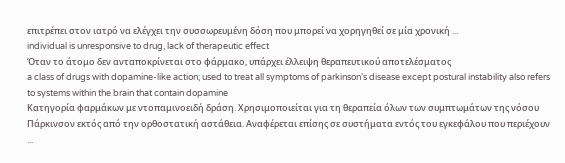επιτρέπει στον ιατρό να ελέγχει την συσσωρευμένη δόση που μπορεί να χορηγηθεί σε μία χρονική ...
individual is unresponsive to drug, lack of therapeutic effect
Όταν το άτομο δεν ανταποκρίνεται στο φάρμακο, υπάρχει έλλειψη θεραπευτικού αποτελέσματος
a class of drugs with dopamine-like action; used to treat all symptoms of parkinson’s disease except postural instability also refers to systems within the brain that contain dopamine
Κατηγορία φαρμάκων με ντοπαμινοειδή δράση. Χρησιμοποιείται για τη θεραπεία όλων των συμπτωμάτων της νόσου Πάρκινσον εκτός από την ορθοστατική αστάθεια. Αναφέρεται επίσης σε συστήματα εντός του εγκεφάλου που περιέχουν ...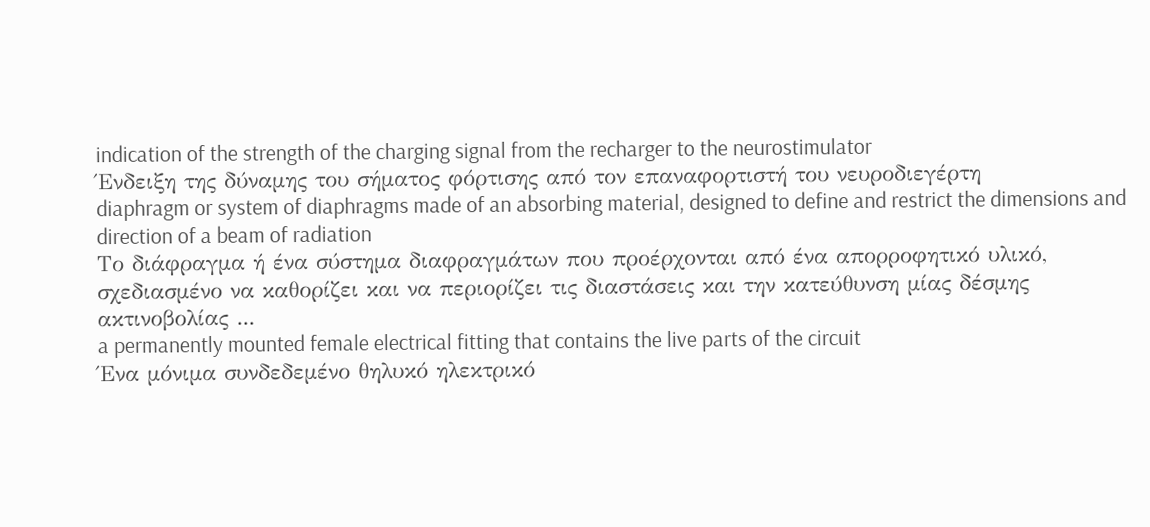indication of the strength of the charging signal from the recharger to the neurostimulator
Ένδειξη της δύναμης του σήματος φόρτισης από τον επαναφορτιστή του νευροδιεγέρτη
diaphragm or system of diaphragms made of an absorbing material, designed to define and restrict the dimensions and direction of a beam of radiation
Το διάφραγμα ή ένα σύστημα διαφραγμάτων που προέρχονται από ένα απορροφητικό υλικό, σχεδιασμένο να καθορίζει και να περιορίζει τις διαστάσεις και την κατεύθυνση μίας δέσμης ακτινοβολίας ...
a permanently mounted female electrical fitting that contains the live parts of the circuit
Ένα μόνιμα συνδεδεμένο θηλυκό ηλεκτρικό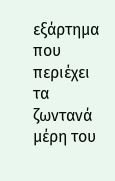εξάρτημα που περιέχει τα ζωντανά μέρη του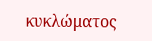κυκλώματος